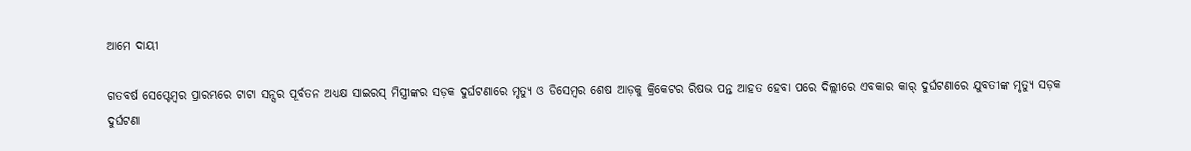ଆମେ ଦାୟୀ

ଗତବର୍ଷ ସେପ୍ଟେମ୍ବର ପ୍ରାରମ୍ଭରେ ଟାଟା ସନ୍ସର ପୂର୍ବତନ ଅଧ୍ୟକ୍ଷ ସାଇରସ୍‌ ମିସ୍ତ୍ରୀଙ୍କର ସଡ଼କ ଦୁର୍ଘଟଣାରେ ମୃତ୍ୟୁ ଓ ଡିସେମ୍ବର ଶେଷ ଆଡ଼କୁ କ୍ରିକେଟର ରିଷଭ ପନ୍ତ ଆହତ ହେବା ପରେ ଦିଲ୍ଲୀରେ ଏବକାର କାର୍‌ ଦୁର୍ଘଟଣାରେ ଯୁବତୀଙ୍କ ମୃତ୍ୟୁ ସଡ଼କ ଦୁର୍ଘଟଣା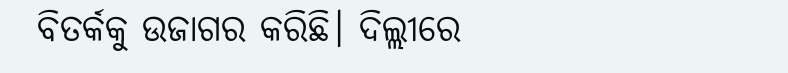ବିତର୍କକୁ ଉଜାଗର କରିଛି। ଦିଲ୍ଲୀରେ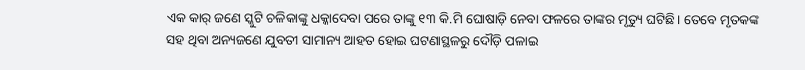ଏକ କାର୍‌ ଜଣେ ସ୍କୁଟି ଚଳିକାଙ୍କୁ ଧକ୍କାଦେବା ପରେ ତାଙ୍କୁ ୧୩ କି.ମି ଘୋଷାଡ଼ି ନେବା ଫଳରେ ତାଙ୍କର ମୃତ୍ୟୁ ଘଟିଛି। ତେବେ ମୃତକଙ୍କ ସହ ଥିବା ଅନ୍ୟଜଣେ ଯୁବତୀ ସାମାନ୍ୟ ଆହତ ହୋଇ ଘଟଣାସ୍ଥଳରୁ ଦୌଡ଼ି ପଳାଇ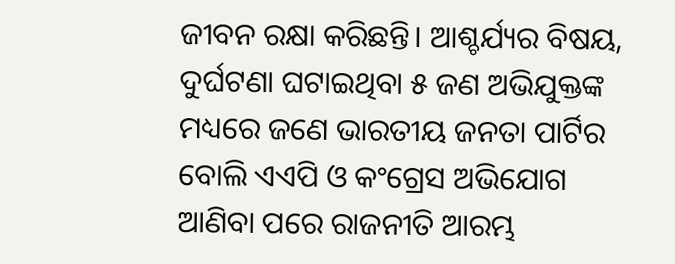ଜୀବନ ରକ୍ଷା କରିଛନ୍ତି। ଆଶ୍ଚର୍ଯ୍ୟର ବିଷୟ, ଦୁର୍ଘଟଣା ଘଟାଇଥିବା ୫ ଜଣ ଅଭିଯୁକ୍ତଙ୍କ ମଧ୍ୟରେ ଜଣେ ଭାରତୀୟ ଜନତା ପାର୍ଟିର ବୋଲି ଏଏପି ଓ କଂଗ୍ରେସ ଅଭିଯୋଗ ଆଣିବା ପରେ ରାଜନୀତି ଆରମ୍ଭ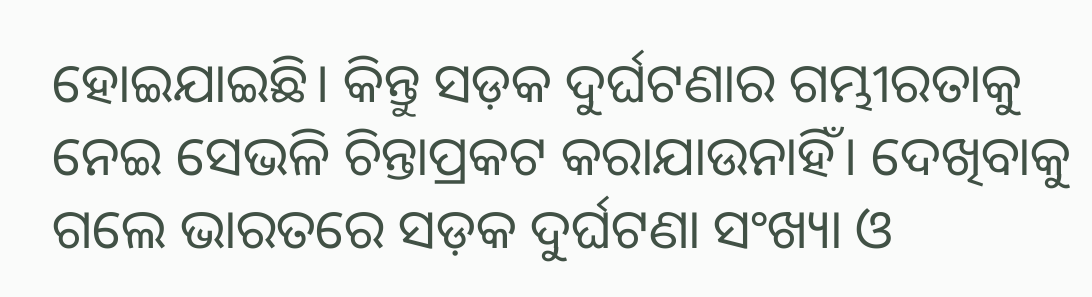ହୋଇଯାଇଛି। କିନ୍ତୁ ସଡ଼କ ଦୁର୍ଘଟଣାର ଗମ୍ଭୀରତାକୁ ନେଇ ସେଭଳି ଚିନ୍ତାପ୍ରକଟ କରାଯାଉନାହିଁ। ଦେଖିବାକୁ ଗଲେ ଭାରତରେ ସଡ଼କ ଦୁର୍ଘଟଣା ସଂଖ୍ୟା ଓ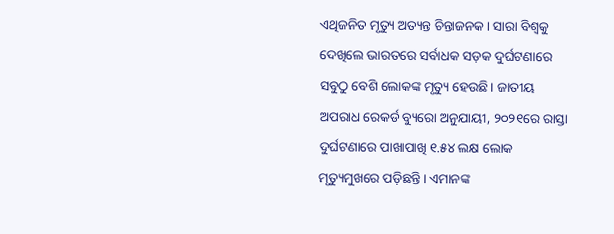ଏଥିଜନିତ ମୃତ୍ୟୁ ଅତ୍ୟନ୍ତ ଚିନ୍ତାଜନକ। ସାରା ବିଶ୍ୱକୁ ଦେଖିଲେ ଭାରତରେ ସର୍ବାଧକ ସଡ଼କ ଦୁର୍ଘଟଣାରେ ସବୁଠୁ ବେଶି ଲୋକଙ୍କ ମୃତ୍ୟୁ ହେଉଛି। ଜାତୀୟ ଅପରାଧ ରେକର୍ଡ ବ୍ୟୁରୋ ଅନୁଯାୟୀ, ୨୦୨୧ରେ ରାସ୍ତା ଦୁର୍ଘଟଣାରେ ପାଖାପାଖି ୧.୫୪ ଲକ୍ଷ ଲୋକ ମୃତ୍ୟୁମୁଖରେ ପଡ଼ିଛନ୍ତି। ଏମାନଙ୍କ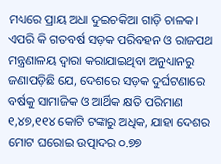ମଧ୍ୟରେ ପ୍ରାୟ ଅଧା ଦୁଇଚକିଆ ଗାଡ଼ି ଚାଳକ। ଏପରି କି ଗତବର୍ଷ ସଡ଼କ ପରିବହନ ଓ ରାଜପଥ ମନ୍ତ୍ରଣାଳୟ ଦ୍ୱାରା କରାଯାଇଥିବା ଅନୁଧ୍ୟାନରୁ ଜଣାପଡ଼ିଛି ଯେ, ଦେଶରେ ସଡ଼କ ଦୁର୍ଘଟଣାରେ ବର୍ଷକୁ ସାମାଜିକ ଓ ଆର୍ଥିକ କ୍ଷତି ପରିମାଣ ୧,୪୭,୧୧୪ କୋଟି ଟଙ୍କାରୁ ଅଧିକ, ଯାହା ଦେଶର ମୋଟ ଘରୋଇ ଉତ୍ପାଦର ୦.୭୭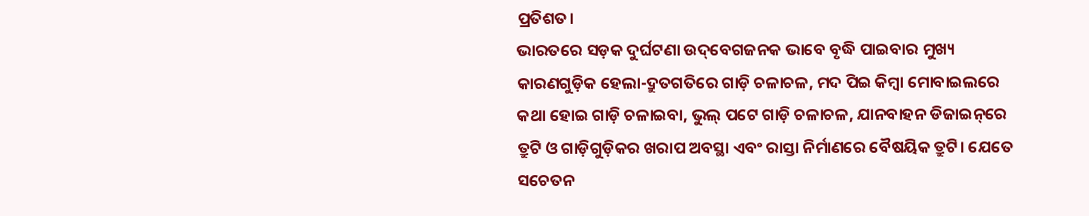ପ୍ରତିଶତ।
ଭାରତରେ ସଡ଼କ ଦୁର୍ଘଟଣା ଉଦ୍‌ବେଗଜନକ ଭାବେ ବୃଦ୍ଧି ପାଇବାର ମୁଖ୍ୟ କାରଣଗୁଡ଼ିକ ହେଲା-ଦ୍ରୁତଗତିରେ ଗାଡ଼ି ଚଳାଚଳ, ମଦ ପିଇ କିମ୍ବା ମୋବାଇଲରେ କଥା ହୋଇ ଗାଡ଼ି ଚଳାଇବା, ଭୁଲ୍‌ ପଟେ ଗାଡ଼ି ଚଳାଚଳ, ଯାନବାହନ ଡିଜାଇନ୍‌ରେ ତ୍ରୁଟି ଓ ଗାଡ଼ିଗୁଡ଼ିକର ଖରାପ ଅବସ୍ଥା ଏବଂ ରାସ୍ତା ନିର୍ମାଣରେ ବୈଷୟିକ ତ୍ରୁଟି। ଯେତେ ସଚେତନ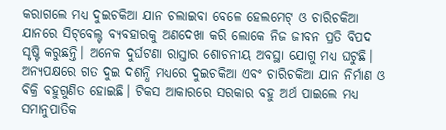କରାଗଲେ ମଧ୍ୟ ଦୁଇଚକିଆ ଯାନ ଚଲାଇବା ବେଳେ ହେଲମେଟ୍‌ ଓ ଚାରିଚକିଆ ଯାନରେ ସିଟ୍‌ବେଲ୍ଟ ବ୍ୟବହାରକୁ ଅଣଦେଖା କରି ଲୋକେ ନିଜ ଜୀବନ ପ୍ରତି ବିପଦ ସୃଷ୍ଟି କରୁଛନ୍ତି। ଅନେକ ଦୁର୍ଘଟଣା ରାସ୍ତାର ଶୋଚନୀୟ ଅବସ୍ଥା ଯୋଗୁ ମଧ୍ୟ ଘଟୁଛି। ଅନ୍ୟପକ୍ଷରେ ଗତ ଦୁଇ ଦଶନ୍ଧି ମଧ୍ୟରେ ଦୁଇଚକିଆ ଏବଂ ଚାରିଚକିଆ ଯାନ ନିର୍ମାଣ ଓ ବିକ୍ରି ବହୁଗୁଣିତ ହୋଇଛି। ଟିକସ ଆକାରରେ ସରକାର ବହୁ ଅର୍ଥ ପାଇଲେ ମଧ୍ୟ ସମାନୁପାତିକ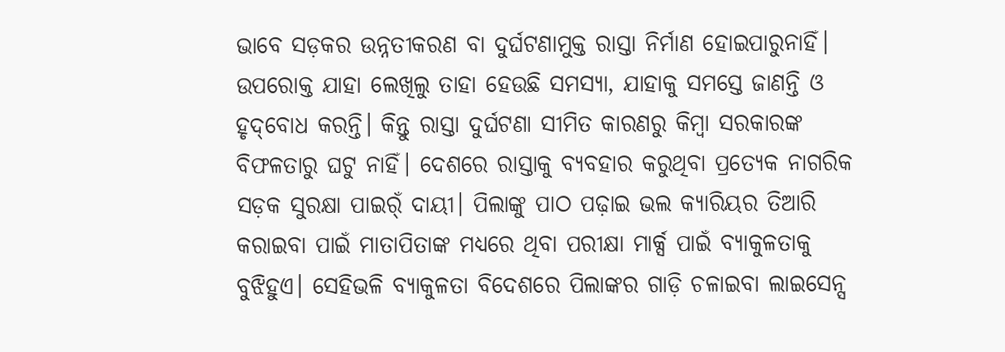ଭାବେ ସଡ଼କର ଉନ୍ନତୀକରଣ ବା ଦୁର୍ଘଟଣାମୁକ୍ତ ରାସ୍ତା ନିର୍ମାଣ ହୋଇପାରୁନାହିଁ। ଉପରୋକ୍ତ ଯାହା ଲେଖିଲୁ ତାହା ହେଉଛି ସମସ୍ୟା, ଯାହାକୁ ସମସ୍ତେ ଜାଣନ୍ତି ଓ ହୃଦ୍‌ବୋଧ କରନ୍ତି। କିନ୍ତୁ ରାସ୍ତା ଦୁର୍ଘଟଣା ସୀମିତ କାରଣରୁ କିମ୍ବା ସରକାରଙ୍କ ବିଫଳତାରୁ ଘଟୁ ନାହିଁ। ଦେଶରେ ରାସ୍ତାକୁ ବ୍ୟବହାର କରୁଥିବା ପ୍ରତ୍ୟେକ ନାଗରିକ ସଡ଼କ ସୁରକ୍ଷା ପାଇର୍ଁ ଦାୟୀ। ପିଲାଙ୍କୁ ପାଠ ପଢ଼ାଇ ଭଲ କ୍ୟାରିୟର ତିଆରି କରାଇବା ପାଇଁ ମାତାପିତାଙ୍କ ମଧ୍ୟରେ ଥିବା ପରୀକ୍ଷା ମାର୍କ୍ସ ପାଇଁ ବ୍ୟାକୁଳତାକୁ ବୁଝିହୁଏ। ସେହିଭଳି ବ୍ୟାକୁଳତା ବିଦେଶରେ ପିଲାଙ୍କର ଗାଡ଼ି ଚଳାଇବା ଲାଇସେନ୍ସ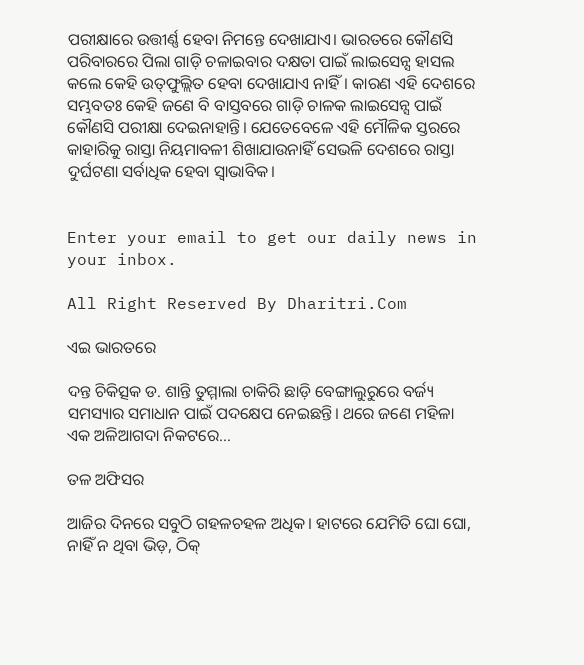ପରୀକ୍ଷାରେ ଉତ୍ତୀର୍ଣ୍ଣ ହେବା ନିମନ୍ତେ ଦେଖାଯାଏ। ଭାରତରେ କୌଣସି ପରିବାରରେ ପିଲା ଗାଡ଼ି ଚଳାଇବାର ଦକ୍ଷତା ପାଇଁ ଲାଇସେନ୍ସ ହାସଲ କଲେ କେହି ଉତ୍‌ଫୁଲ୍ଲିତ ହେବା ଦେଖାଯାଏ ନାହିଁ। କାରଣ ଏହି ଦେଶରେ ସମ୍ଭବତଃ କେହି ଜଣେ ବି ବାସ୍ତବରେ ଗାଡ଼ି ଚାଳକ ଲାଇସେନ୍ସ ପାଇଁ କୌଣସି ପରୀକ୍ଷା ଦେଇନାହାନ୍ତି। ଯେତେବେଳେ ଏହି ମୌଳିକ ସ୍ତରରେ କାହାରିକୁ ରାସ୍ତା ନିୟମାବଳୀ ଶିଖାଯାଉନାହିଁ ସେଭଳି ଦେଶରେ ରାସ୍ତା ଦୁର୍ଘଟଣା ସର୍ବାଧିକ ହେବା ସ୍ବାଭାବିକ।


Enter your email to get our daily news in your inbox.

All Right Reserved By Dharitri.Com

ଏଇ ଭାରତରେ

ଦନ୍ତ ଚିକିତ୍ସକ ଡ. ଶାନ୍ତି ତୁମ୍ମାଲା ଚାକିରି ଛାଡ଼ି ବେଙ୍ଗାଲୁରୁରେ ବର୍ଜ୍ୟ ସମସ୍ୟାର ସମାଧାନ ପାଇଁ ପଦକ୍ଷେପ ନେଇଛନ୍ତି। ଥରେ ଜଣେ ମହିଳା ଏକ ଅଳିଆଗଦା ନିକଟରେ…

ତଳ ଅଫିସର

ଆଜିର ଦିନରେ ସବୁଠି ଗହଳଚହଳ ଅଧିକ। ହାଟରେ ଯେମିତି ଘୋ ଘୋ, ନାହିଁ ନ ଥିବା ଭିଡ଼, ଠିକ୍‌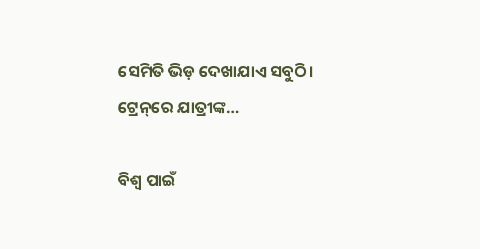ସେମିତି ଭିଡ଼ ଦେଖାଯାଏ ସବୁଠି। ଟ୍ରେନ୍‌ରେ ଯାତ୍ରୀଙ୍କ…

ବିଶ୍ୱ ପାଇଁ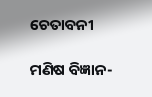ଚେତାବନୀ

ମଣିଷ ବିଜ୍ଞାନ-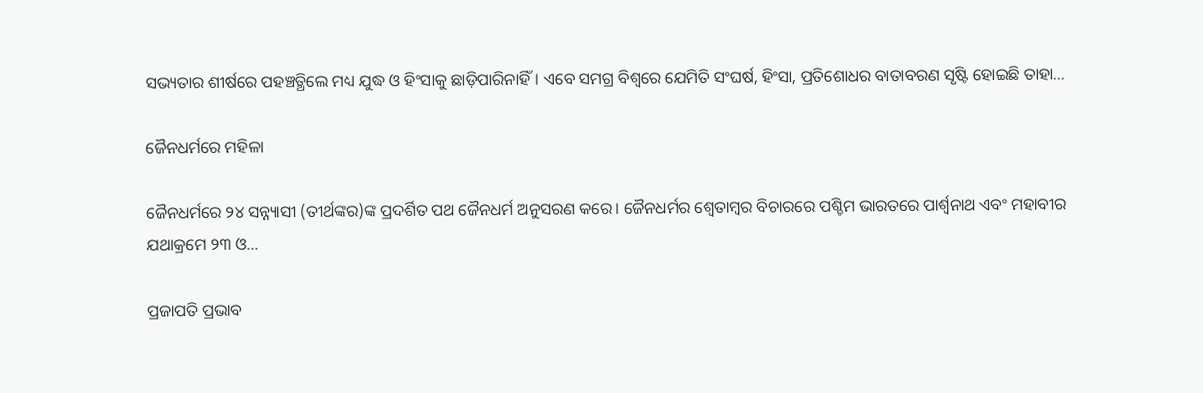ସଭ୍ୟତାର ଶୀର୍ଷରେ ପହଞ୍ଚତ୍ଥିଲେ ମଧ୍ୟ ଯୁଦ୍ଧ ଓ ହିଂସାକୁ ଛାଡ଼ିପାରିନାହିଁ। ଏବେ ସମଗ୍ର ବିଶ୍ୱରେ ଯେମିତି ସଂଘର୍ଷ, ହିଂସା, ପ୍ରତିଶୋଧର ବାତାବରଣ ସୃଷ୍ଟି ହୋଇଛି ତାହା…

ଜୈନଧର୍ମରେ ମହିଳା

ଜୈନଧର୍ମରେ ୨୪ ସନ୍ନ୍ୟାସୀ (ତୀର୍ଥଙ୍କର)ଙ୍କ ପ୍ରଦର୍ଶିତ ପଥ ଜୈନଧର୍ମ ଅନୁସରଣ କରେ। ଜୈନଧର୍ମର ଶ୍ୱେତାମ୍ବର ବିଚାରରେ ପଶ୍ଚିମ ଭାରତରେ ପାର୍ଶ୍ୱନାଥ ଏବଂ ମହାବୀର ଯଥାକ୍ରମେ ୨୩ ଓ…

ପ୍ରଜାପତି ପ୍ରଭାବ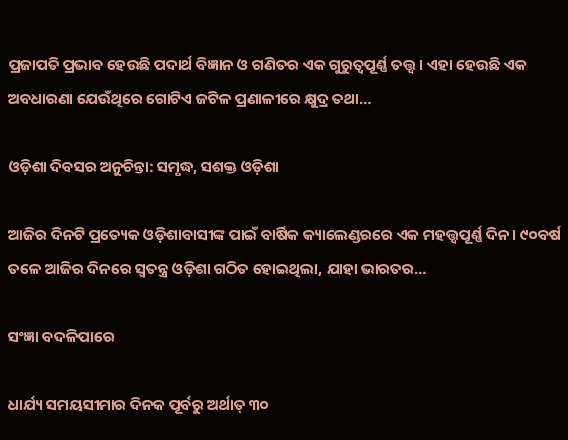ପ୍ରଜାପତି ପ୍ରଭାବ ହେଉଛି ପଦାର୍ଥ ବିଜ୍ଞାନ ଓ ଗଣିତର ଏକ ଗୁରୁତ୍ୱପୂର୍ଣ୍ଣ ତତ୍ତ୍ୱ। ଏହା ହେଉଛି ଏକ ଅବଧାରଣା ଯେଉଁଥିରେ ଗୋଟିଏ ଜଟିଳ ପ୍ରଣାଳୀରେ କ୍ଷୁଦ୍ର ତଥା…

ଓଡ଼ିଶା ଦିବସର ଅନୁଚିନ୍ତା: ସମୃଦ୍ଧ, ସଶକ୍ତ ଓଡ଼ିଶା

ଆଜିର ଦିନଟି ପ୍ରତ୍ୟେକ ଓଡ଼ିଶାବାସୀଙ୍କ ପାଇଁ ବାର୍ଷିକ କ୍ୟାଲେଣ୍ଡରରେ ଏକ ମହତ୍ତ୍ୱପୂର୍ଣ୍ଣ ଦିନ। ୯୦ବର୍ଷ ତଳେ ଆଜିର ଦିନରେ ସ୍ବତନ୍ତ୍ର ଓଡ଼ିଶା ଗଠିତ ହୋଇଥିଲା, ଯାହା ଭାରତର…

ସଂଜ୍ଞା ବଦଳିପାରେ

ଧାର୍ଯ୍ୟ ସମୟସୀମାର ଦିନକ ପୂର୍ବରୁ ଅର୍ଥାତ୍‌ ୩୦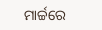ମାର୍ଚ୍ଚରେ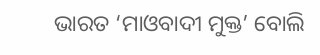ଭାରତ ‘ମାଓବାଦୀ ମୁକ୍ତ’ ବୋଲି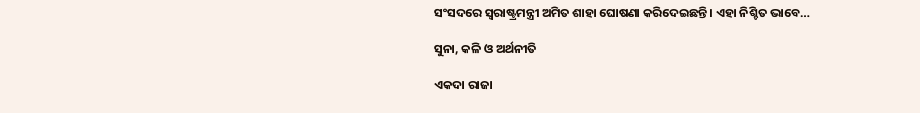ସଂସଦରେ ସ୍ବରାଷ୍ଟ୍ରମନ୍ତ୍ରୀ ଅମିତ ଶାହା ଘୋଷଣା କରିଦେଇଛନ୍ତି। ଏହା ନିଶ୍ଚିତ ଭାବେ…

ସୁନା, କଳି ଓ ଅର୍ଥନୀତି

ଏକଦା ରାଜା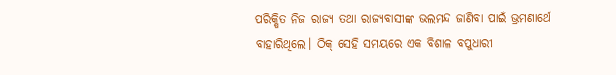ପରିକ୍ଷିତ ନିଜ ରାଜ୍ୟ ତଥା ରାଜ୍ୟବାସୀଙ୍କ ଭଲମନ୍ଦ ଜାଣିବା ପାଇଁ ଭ୍ରମଣାର୍ଥେ ବାହାରିଥିଲେ। ଠିକ୍‌ ସେହି ସମୟରେ ଏକ ବିଶାଳ ବପୁଧାରୀ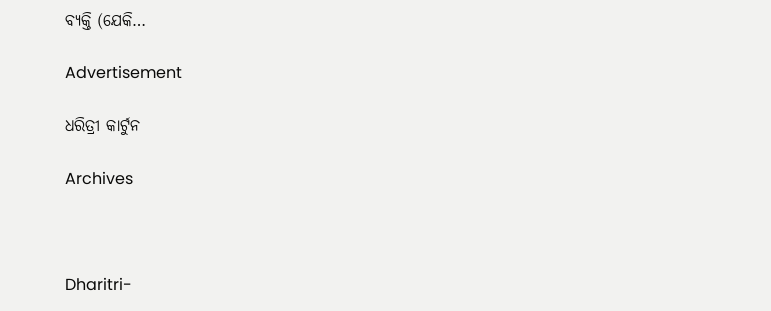ବ୍ୟକ୍ତି (ଯେକି…

Advertisement

ଧରିତ୍ରୀ କାର୍ଟୁନ

Archives



Dharitri-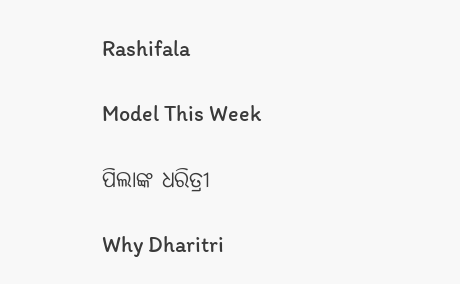Rashifala

Model This Week

ପିଲାଙ୍କ ଧରିତ୍ରୀ

Why Dharitri